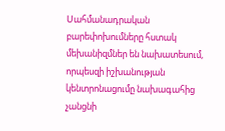Սահմանադրական բարեփոխումները հստակ մեխանիզմներ են նախատեսում, որպեսզի իշխանության կենտրոնացումը նախագահից չանցնի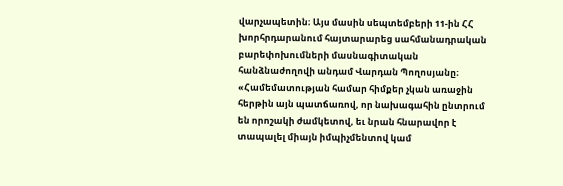վարչապետին։ Այս մասին սեպտեմբերի 11-ին ՀՀ խորհրդարանում հայտարարեց սահմանադրական բարեփոխումների մասնագիտական հանձնաժողովի անդամ Վարդան Պողոսյանը։
«Համեմատության համար հիմքեր չկան առաջին հերթին այն պատճառով, որ նախագահին ընտրում են որոշակի ժամկետով, եւ նրան հնարավոր է տապալել միայն իմպիչմենտով կամ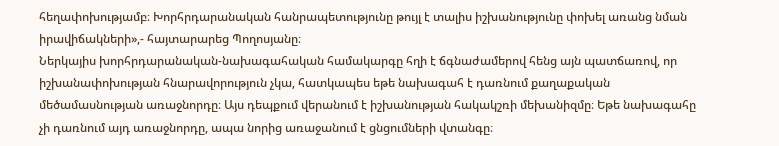հեղափոխությամբ։ Խորհրդարանական հանրապետությունը թույլ է տալիս իշխանությունը փոխել առանց նման իրավիճակների»,- հայտարարեց Պողոսյանը։
Ներկայիս խորհրդարանական-նախագահական համակարգը հղի է ճգնաժամերով հենց այն պատճառով, որ իշխանափոխության հնարավորություն չկա, հատկապես եթե նախագահ է դառնում քաղաքական մեծամասնության առաջնորդը։ Այս դեպքում վերանում է իշխանության հակակշռի մեխանիզմը։ Եթե նախագահը չի դառնում այդ առաջնորդը, ապա նորից առաջանում է ցնցումների վտանգը։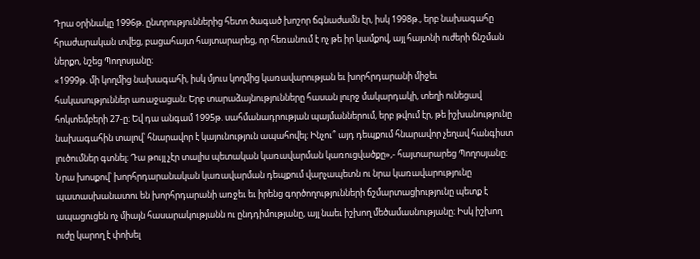Դրա օրինակը 1996թ. ընտրություններից հետո ծագած խոշոր ճգնաժամն էր, իսկ 1998թ., երբ նախագահը հրաժարական տվեց, բացահայտ հայտարարեց, որ հեռանում է ոչ թե իր կամքով, այլ հայտնի ուժերի ճնշման ներքո, նշեց Պողոսյանը։
«1999թ. մի կողմից նախագահի, իսկ մյուս կողմից կառավարության եւ խորհրդարանի միջեւ հակասություններ առաջացան։ Երբ տարաձայնությունները հասան լուրջ մակարդակի, տեղի ունեցավ հոկտեմբերի 27-ը։ Եվ դա անգամ 1995թ. սահմանադրության պայմաններում, երբ թվում էր, թե իշխանությունը նախագահին տալով՝ հնարավոր է կայունություն ապահովել։ Ինչու՞ այդ դեպքում հնարավոր չեղավ հանգիստ լուծումներ գտնել։ Դա թույլ չէր տալիս պետական կառավարման կառուցվածքը»,- հայտարարեց Պողոսյանը։
Նրա խոսքով՝ խորհրդարանական կառավարման դեպքում վարչապետն ու նրա կառավարությունը պատասխանատու են խորհրդարանի առջեւ եւ իրենց գործողությունների ճշմարտացիությունը պետք է ապացուցեն ոչ միայն հասարակությանն ու ընդդիմությանը, այլ նաեւ իշխող մեծամասնությանը։ Իսկ իշխող ուժը կարող է փոխել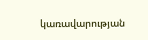կառավարության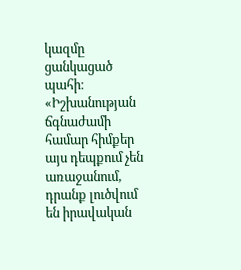կազմը ցանկացած պահի։
«Իշխանության ճգնաժամի համար հիմքեր այս դեպքում չեն առաջանում, դրանք լուծվում են իրավական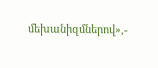մեխանիզմներով»,-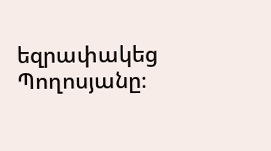եզրափակեց Պողոսյանը։